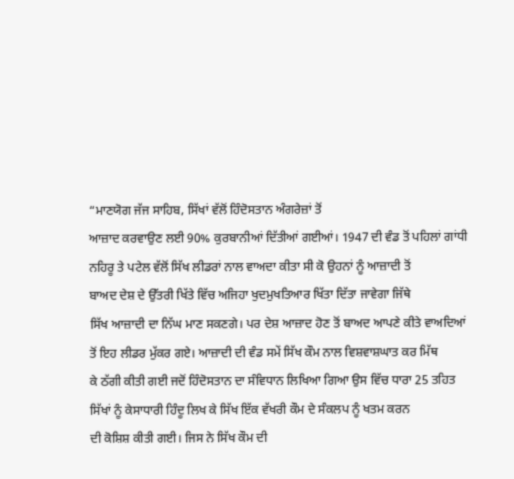“ਮਾਣਯੋਗ ਜੱਜ ਸਾਹਿਬ, ਸਿੱਖਾਂ ਵੱਲੋਂ ਹਿੰਦੋਸਤਾਨ ਅੰਗਰੇਜ਼ਾਂ ਤੋਂ
ਆਜ਼ਾਦ ਕਰਵਾਉਣ ਲਈ 90% ਕੁਰਬਾਨੀਆਂ ਦਿੱਤੀਆਂ ਗਈਆਂ। 1947 ਦੀ ਵੰਡ ਤੋਂ ਪਹਿਲਾਂ ਗਾਂਧੀ
ਨਹਿਰੂ ਤੇ ਪਟੇਲ ਵੱਲੋਂ ਸਿੱਖ ਲੀਡਰਾਂ ਨਾਲ ਵਾਅਦਾ ਕੀਤਾ ਸੀ ਕੋ ਉਹਨਾਂ ਨੂੰ ਆਜ਼ਾਦੀ ਤੋਂ
ਬਾਅਦ ਦੇਸ਼ ਦੇ ਉੱਤਰੀ ਖਿੱਤੇ ਵਿੱਚ ਅਜਿਹਾ ਖੁਦਮੁਖਤਿਆਰ ਖਿੱਤਾ ਦਿੱਤਾ ਜਾਵੇਗਾ ਜਿੱਥੇ
ਸਿੱਖ ਆਜ਼ਾਦੀ ਦਾ ਨਿੱਘ ਮਾਣ ਸਕਣਗੇ। ਪਰ ਦੇਸ਼ ਆਜ਼ਾਦ ਹੋਣ ਤੋਂ ਬਾਅਦ ਆਪਣੇ ਕੀਤੇ ਵਾਅਦਿਆਂ
ਤੋਂ ਇਹ ਲੀਡਰ ਮੁੱਕਰ ਗਏ। ਆਜ਼ਾਦੀ ਦੀ ਵੰਡ ਸਮੇਂ ਸਿੱਖ ਕੌਮ ਨਾਲ ਵਿਸ਼ਵਾਸ਼ਘਾਤ ਕਰ ਮਿੱਥ
ਕੇ ਠੱਗੀ ਕੀਤੀ ਗਈ ਜਦੋਂ ਹਿੰਦੋਸਤਾਨ ਦਾ ਸੰਵਿਧਾਨ ਲਿਖਿਆ ਗਿਆ ਉਸ ਵਿੱਚ ਧਾਰਾ 25 ਤਹਿਤ
ਸਿੱਖਾਂ ਨੂੰ ਕੇਸਾਧਾਰੀ ਹਿੰਦੂ ਲਿਖ ਕੇ ਸਿੱਖ ਇੱਕ ਵੱਖਰੀ ਕੌਮ ਦੇ ਸੰਕਲਪ ਨੂੰ ਖਤਮ ਕਰਨ
ਦੀ ਕੋਸ਼ਿਸ਼ ਕੀਤੀ ਗਈ। ਜਿਸ ਨੇ ਸਿੱਖ ਕੌਮ ਦੀ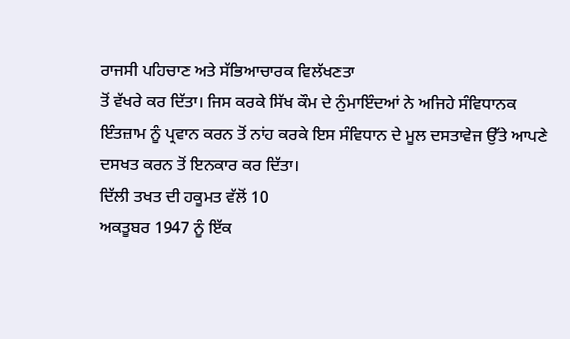ਰਾਜਸੀ ਪਹਿਚਾਣ ਅਤੇ ਸੱਭਿਆਚਾਰਕ ਵਿਲੱਖਣਤਾ
ਤੋਂ ਵੱਖਰੇ ਕਰ ਦਿੱਤਾ। ਜਿਸ ਕਰਕੇ ਸਿੱਖ ਕੌਮ ਦੇ ਨੁੰਮਾਇੰਦਆਂ ਨੇ ਅਜਿਹੇ ਸੰਵਿਧਾਨਕ
ਇੰਤਜ਼ਾਮ ਨੂੰ ਪ੍ਰਵਾਨ ਕਰਨ ਤੋਂ ਨਾਂਹ ਕਰਕੇ ਇਸ ਸੰਵਿਧਾਨ ਦੇ ਮੂਲ ਦਸਤਾਵੇਜ ਉੱਤੇ ਆਪਣੇ
ਦਸਖਤ ਕਰਨ ਤੋਂ ਇਨਕਾਰ ਕਰ ਦਿੱਤਾ।
ਦਿੱਲੀ ਤਖਤ ਦੀ ਹਕੂਮਤ ਵੱਲੋਂ 10
ਅਕਤੂਬਰ 1947 ਨੂੰ ਇੱਕ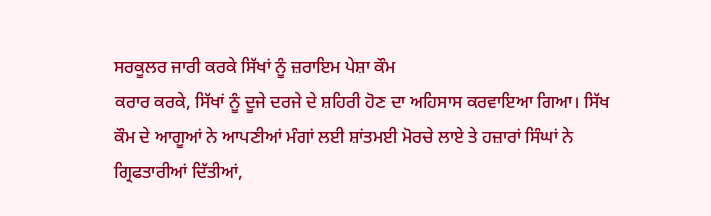ਸਰਕੂਲਰ ਜਾਰੀ ਕਰਕੇ ਸਿੱਖਾਂ ਨੂੰ ਜ਼ਰਾਇਮ ਪੇਸ਼ਾ ਕੌਮ
ਕਰਾਰ ਕਰਕੇ, ਸਿੱਖਾਂ ਨੂੰ ਦੂਜੇ ਦਰਜੇ ਦੇ ਸ਼ਹਿਰੀ ਹੋਣ ਦਾ ਅਹਿਸਾਸ ਕਰਵਾਇਆ ਗਿਆ। ਸਿੱਖ
ਕੌਮ ਦੇ ਆਗੂਆਂ ਨੇ ਆਪਣੀਆਂ ਮੰਗਾਂ ਲਈ ਸ਼ਾਂਤਮਈ ਮੋਰਚੇ ਲਾਏ ਤੇ ਹਜ਼ਾਰਾਂ ਸਿੰਘਾਂ ਨੇ
ਗ੍ਰਿਫਤਾਰੀਆਂ ਦਿੱਤੀਆਂ,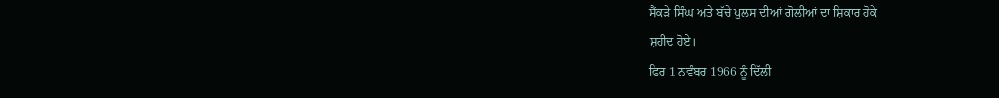ਸੈਂਕੜੇ ਸਿੰਘ ਅਤੇ ਬੱਚੇ ਪੁਲਸ ਦੀਆਂ ਗੋਲੀਆਂ ਦਾ ਸ਼ਿਕਾਰ ਹੋਕੇ
ਸ਼ਹੀਦ ਹੋਏ।
ਫਿਰ 1 ਨਵੰਬਰ 1966 ਨੂੰ ਦਿੱਲੀ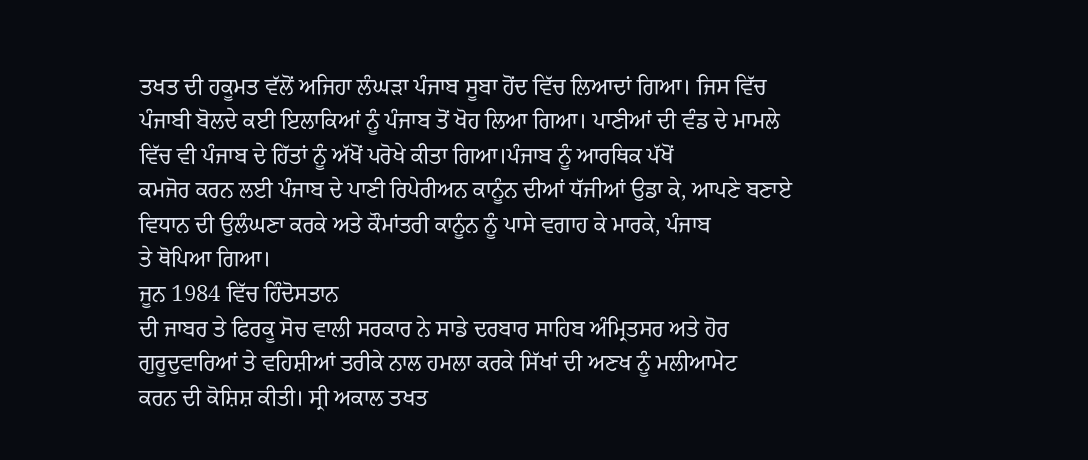ਤਖਤ ਦੀ ਹਕੂਮਤ ਵੱਲੋਂ ਅਜਿਹਾ ਲੰਘੜਾ ਪੰਜਾਬ ਸੂਬਾ ਹੋਂਦ ਵਿੱਚ ਲਿਆਦਾਂ ਗਿਆ। ਜਿਸ ਵਿੱਚ
ਪੰਜਾਬੀ ਬੋਲਦੇ ਕਈ ਇਲਾਕਿਆਂ ਨੂੰ ਪੰਜਾਬ ਤੋਂ ਖੋਹ ਲਿਆ ਗਿਆ। ਪਾਣੀਆਂ ਦੀ ਵੰਡ ਦੇ ਮਾਮਲੇ
ਵਿੱਚ ਵੀ ਪੰਜਾਬ ਦੇ ਹਿੱਤਾਂ ਨੂੰ ਅੱਖੋਂ ਪਰੋਖੇ ਕੀਤਾ ਗਿਆ।ਪੰਜਾਬ ਨੂੰ ਆਰਥਿਕ ਪੱਖੋਂ
ਕਮਜੋਰ ਕਰਨ ਲਈ ਪੰਜਾਬ ਦੇ ਪਾਣੀ ਰਿਪੇਰੀਅਨ ਕਾਨੂੰਨ ਦੀਆਂ ਧੱਜੀਆਂ ਉਡਾ ਕੇ, ਆਪਣੇ ਬਣਾਏ
ਵਿਧਾਨ ਦੀ ਉਲੰਘਣਾ ਕਰਕੇ ਅਤੇ ਕੌਮਾਂਤਰੀ ਕਾਨੂੰਨ ਨੂੰ ਪਾਸੇ ਵਗਾਹ ਕੇ ਮਾਰਕੇ, ਪੰਜਾਬ
ਤੇ ਥੋਪਿਆ ਗਿਆ।
ਜੂਨ 1984 ਵਿੱਚ ਹਿੰਦੋਸਤਾਨ
ਦੀ ਜਾਬਰ ਤੇ ਫਿਰਕੂ ਸੋਚ ਵਾਲੀ ਸਰਕਾਰ ਨੇ ਸਾਡੇ ਦਰਬਾਰ ਸਾਹਿਬ ਅੰਮ੍ਰਿਤਸਰ ਅਤੇ ਹੋਰ
ਗੁਰੂਦੁਵਾਰਿਆਂ ਤੇ ਵਹਿਸ਼ੀਆਂ ਤਰੀਕੇ ਨਾਲ ਹਮਲਾ ਕਰਕੇ ਸਿੱਖਾਂ ਦੀ ਅਣਖ ਨੂੰ ਮਲੀਆਮੇਟ
ਕਰਨ ਦੀ ਕੋਸ਼ਿਸ਼ ਕੀਤੀ। ਸ੍ਰੀ ਅਕਾਲ ਤਖਤ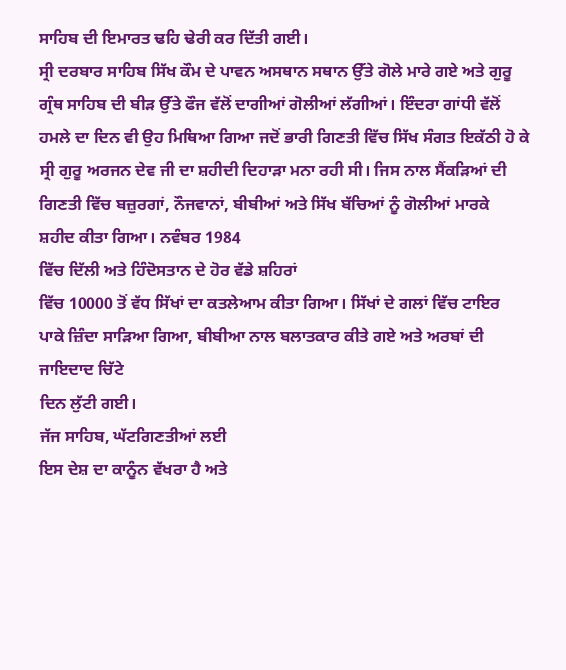ਸਾਹਿਬ ਦੀ ਇਮਾਰਤ ਢਹਿ ਢੇਰੀ ਕਰ ਦਿੱਤੀ ਗਈ।
ਸ੍ਰੀ ਦਰਬਾਰ ਸਾਹਿਬ ਸਿੱਖ ਕੌਮ ਦੇ ਪਾਵਨ ਅਸਥਾਨ ਸਥਾਨ ਉੱਤੇ ਗੋਲੇ ਮਾਰੇ ਗਏ ਅਤੇ ਗੁਰੂ
ਗ੍ਰੰਥ ਸਾਹਿਬ ਦੀ ਬੀੜ ਉੱਤੇ ਫੌਜ ਵੱਲੋਂ ਦਾਗੀਆਂ ਗੋਲੀਆਂ ਲੱਗੀਆਂ। ਇੰਦਰਾ ਗਾਂਧੀ ਵੱਲੋਂ
ਹਮਲੇ ਦਾ ਦਿਨ ਵੀ ਉਹ ਮਿਥਿਆ ਗਿਆ ਜਦੋਂ ਭਾਰੀ ਗਿਣਤੀ ਵਿੱਚ ਸਿੱਖ ਸੰਗਤ ਇਕੱਠੀ ਹੋ ਕੇ
ਸ੍ਰੀ ਗੁਰੂ ਅਰਜਨ ਦੇਵ ਜੀ ਦਾ ਸ਼ਹੀਦੀ ਦਿਹਾੜਾ ਮਨਾ ਰਹੀ ਸੀ। ਜਿਸ ਨਾਲ ਸੈਂਕੜਿਆਂ ਦੀ
ਗਿਣਤੀ ਵਿੱਚ ਬਜ਼ੁਰਗਾਂ, ਨੌਜਵਾਨਾਂ, ਬੀਬੀਆਂ ਅਤੇ ਸਿੱਖ ਬੱਚਿਆਂ ਨੂੰ ਗੋਲੀਆਂ ਮਾਰਕੇ
ਸ਼ਹੀਦ ਕੀਤਾ ਗਿਆ। ਨਵੰਬਰ 1984
ਵਿੱਚ ਦਿੱਲੀ ਅਤੇ ਹਿੰਦੋਸਤਾਨ ਦੇ ਹੋਰ ਵੱਡੇ ਸ਼ਹਿਰਾਂ
ਵਿੱਚ 10000 ਤੋਂ ਵੱਧ ਸਿੱਖਾਂ ਦਾ ਕਤਲੇਆਮ ਕੀਤਾ ਗਿਆ। ਸਿੱਖਾਂ ਦੇ ਗਲਾਂ ਵਿੱਚ ਟਾਇਰ
ਪਾਕੇ ਜ਼ਿੰਦਾ ਸਾੜਿਆ ਗਿਆ, ਬੀਬੀਆ ਨਾਲ ਬਲਾਤਕਾਰ ਕੀਤੇ ਗਏ ਅਤੇ ਅਰਬਾਂ ਦੀ ਜਾਇਦਾਦ ਚਿੱਟੇ
ਦਿਨ ਲੁੱਟੀ ਗਈ।
ਜੱਜ ਸਾਹਿਬ, ਘੱਟਗਿਣਤੀਆਂ ਲਈ
ਇਸ ਦੇਸ਼ ਦਾ ਕਾਨੂੰਨ ਵੱਖਰਾ ਹੈ ਅਤੇ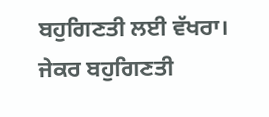ਬਹੁਗਿਣਤੀ ਲਈ ਵੱਖਰਾ। ਜੇਕਰ ਬਹੁਗਿਣਤੀ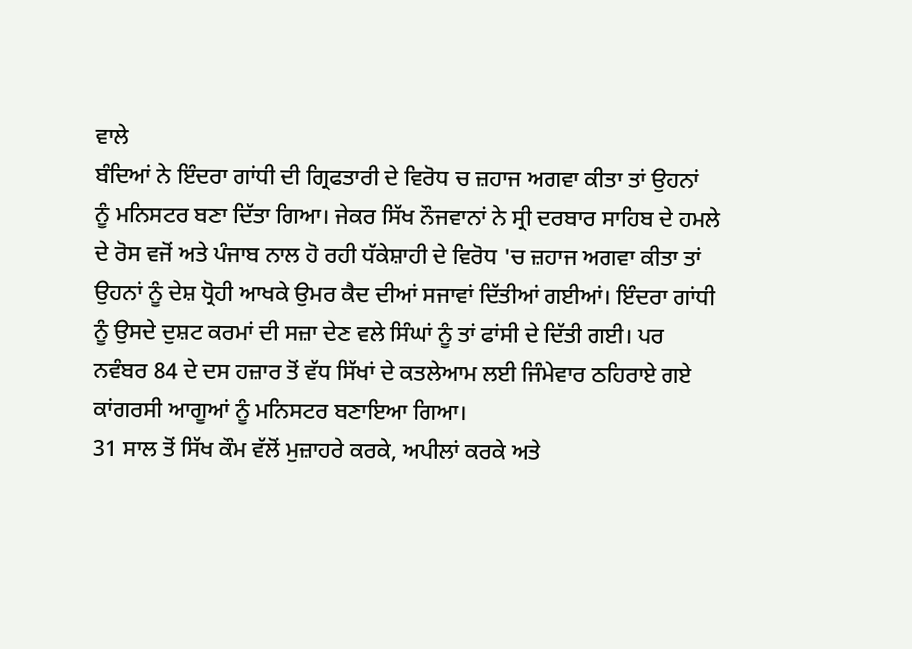ਵਾਲੇ
ਬੰਦਿਆਂ ਨੇ ਇੰਦਰਾ ਗਾਂਧੀ ਦੀ ਗ੍ਰਿਫਤਾਰੀ ਦੇ ਵਿਰੋਧ ਚ ਜ਼ਹਾਜ ਅਗਵਾ ਕੀਤਾ ਤਾਂ ਉਹਨਾਂ
ਨੂੰ ਮਨਿਸਟਰ ਬਣਾ ਦਿੱਤਾ ਗਿਆ। ਜੇਕਰ ਸਿੱਖ ਨੌਜਵਾਨਾਂ ਨੇ ਸ੍ਰੀ ਦਰਬਾਰ ਸਾਹਿਬ ਦੇ ਹਮਲੇ
ਦੇ ਰੋਸ ਵਜੋਂ ਅਤੇ ਪੰਜਾਬ ਨਾਲ ਹੋ ਰਹੀ ਧੱਕੇਸ਼ਾਹੀ ਦੇ ਵਿਰੋਧ 'ਚ ਜ਼ਹਾਜ ਅਗਵਾ ਕੀਤਾ ਤਾਂ
ਉਹਨਾਂ ਨੂੰ ਦੇਸ਼ ਧ੍ਰੋਹੀ ਆਖਕੇ ਉਮਰ ਕੈਦ ਦੀਆਂ ਸਜਾਵਾਂ ਦਿੱਤੀਆਂ ਗਈਆਂ। ਇੰਦਰਾ ਗਾਂਧੀ
ਨੂੰ ਉਸਦੇ ਦੁਸ਼ਟ ਕਰਮਾਂ ਦੀ ਸਜ਼ਾ ਦੇਣ ਵਲੇ ਸਿੰਘਾਂ ਨੂੰ ਤਾਂ ਫਾਂਸੀ ਦੇ ਦਿੱਤੀ ਗਈ। ਪਰ
ਨਵੰਬਰ 84 ਦੇ ਦਸ ਹਜ਼ਾਰ ਤੋਂ ਵੱਧ ਸਿੱਖਾਂ ਦੇ ਕਤਲੇਆਮ ਲਈ ਜਿੰਮੇਵਾਰ ਠਹਿਰਾਏ ਗਏ
ਕਾਂਗਰਸੀ ਆਗੂਆਂ ਨੂੰ ਮਨਿਸਟਰ ਬਣਾਇਆ ਗਿਆ।
31 ਸਾਲ ਤੋਂ ਸਿੱਖ ਕੌਮ ਵੱਲੋਂ ਮੁਜ਼ਾਹਰੇ ਕਰਕੇ, ਅਪੀਲਾਂ ਕਰਕੇ ਅਤੇ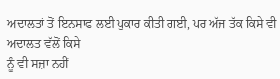ਅਦਾਲਤਾਂ ਤੋਂ ਇਨਸਾਫ ਲਈ ਪੁਕਾਰ ਕੀਤੀ ਗਈ, ਪਰ ਅੱਜ ਤੱਕ ਕਿਸੇ ਵੀ ਅਦਾਲਤ ਵੱਲੋਂ ਕਿਸੇ
ਨੂੰ ਵੀ ਸਜ਼ਾ ਨਹੀਂ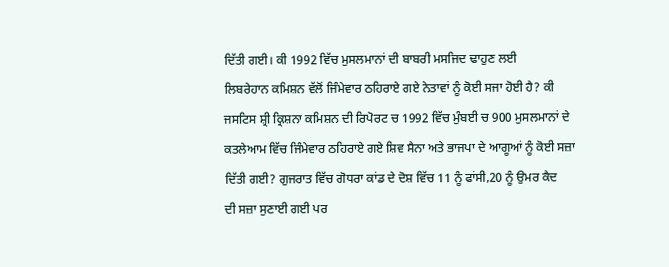ਦਿੱਤੀ ਗਈ। ਕੀ 1992 ਵਿੱਚ ਮੁਸਲਮਾਨਾਂ ਦੀ ਬਾਬਰੀ ਮਸਜਿਦ ਢਾਹੁਣ ਲਈ
ਲਿਬਰੇਹਾਨ ਕਮਿਸ਼ਨ ਵੱਲੋਂ ਜਿੰਮੇਵਾਰ ਠਹਿਰਾਏ ਗਏ ਨੇਤਾਵਾਂ ਨੂੰ ਕੋਈ ਸਜਾ ਹੋਈ ਹੈ? ਕੀ
ਜਸਟਿਸ ਸ਼੍ਰੀ ਕ੍ਰਿਸ਼ਨਾ ਕਮਿਸ਼ਨ ਦੀ ਰਿਪੋਰਟ ਚ 1992 ਵਿੱਚ ਮੁੰਬਈ ਚ 900 ਮੁਸਲਮਾਨਾਂ ਦੇ
ਕਤਲੇਆਮ ਵਿੱਚ ਜਿੰਮੇਵਾਰ ਠਹਿਰਾਏ ਗਏ ਸ਼ਿਵ ਸੈਨਾ ਅਤੇ ਭਾਜਪਾ ਦੇ ਆਗੂਆਂ ਨੂੰ ਕੋਈ ਸਜ਼ਾ
ਦਿੱਤੀ ਗਈ? ਗੁਜਰਾਤ ਵਿੱਚ ਗੋਧਰਾ ਕਾਂਡ ਦੇ ਦੋਸ਼ ਵਿੱਚ 11 ਨੂੰ ਫਾਂਸੀ,20 ਨੂੰ ਉਮਰ ਕੈਦ
ਦੀ ਸਜ਼ਾ ਸੁਣਾਈ ਗਈ ਪਰ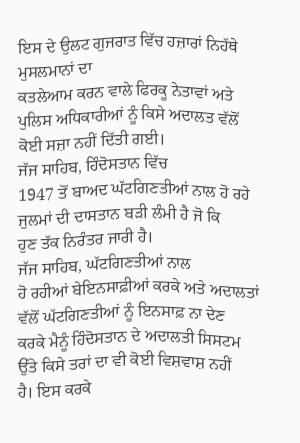ਇਸ ਦੇ ਉਲਟ ਗੁਜਰਾਤ ਵਿੱਚ ਹਜ਼ਾਰਾਂ ਨਿਹੱਥੇ ਮੁਸਲਮਾਨਾਂ ਦਾ
ਕਤਲੇਆਮ ਕਰਨ ਵਾਲੇ ਫਿਰਕੂ ਨੇਤਾਵਾਂ ਅਤੇ ਪੁਲਿਸ ਅਧਿਕਾਰੀਆਂ ਨੂੰ ਕਿਸੇ ਅਦਾਲਤ ਵੱਲੋਂ
ਕੋਈ ਸਜ਼ਾ ਨਹੀਂ ਦਿੱਤੀ ਗਈ।
ਜੱਜ ਸਾਹਿਬ, ਹਿੰਦੋਸਤਾਨ ਵਿੱਚ
1947 ਤੋਂ ਬਾਅਦ ਘੱਟਗਿਣਤੀਆਂ ਨਾਲ ਹੋ ਰਹੇ ਜੁਲਮਾਂ ਦੀ ਦਾਸਤਾਨ ਬੜੀ ਲੰਮੀ ਹੈ ਜੋ ਕਿ
ਹੁਣ ਤੱਕ ਨਿਰੰਤਰ ਜਾਰੀ ਹੈ।
ਜੱਜ ਸਾਹਿਬ, ਘੱਟਗਿਣਤੀਆਂ ਨਾਲ
ਹੋ ਰਹੀਆਂ ਬੇਇਨਸਾਫ਼ੀਆਂ ਕਰਕੇ ਅਤੇ ਅਦਾਲਤਾਂ ਵੱਲੋਂ ਘੱਟਗਿਣਤੀਆਂ ਨੂੰ ਇਨਸਾਫ਼ ਨਾ ਦੇਣ
ਕਰਕੇ ਮੈਨੂੰ ਹਿੰਦੋਸਤਾਨ ਦੇ ਅਦਾਲਤੀ ਸਿਸਟਮ ਉੱਤੇ ਕਿਸੇ ਤਰਾਂ ਦਾ ਵੀ ਕੋਈ ਵਿਸ਼ਵਾਸ਼ ਨਹੀਂ
ਹੈ। ਇਸ ਕਰਕੇ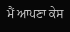ਮੈਂ ਆਪਣਾ ਕੇਸ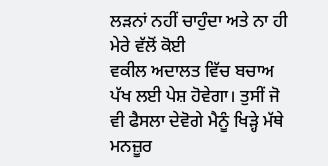ਲੜਨਾਂ ਨਹੀਂ ਚਾਹੁੰਦਾ ਅਤੇ ਨਾ ਹੀ ਮੇਰੇ ਵੱਲੋਂ ਕੋਈ
ਵਕੀਲ ਅਦਾਲਤ ਵਿੱਚ ਬਚਾਅ ਪੱਖ ਲਈ ਪੇਸ਼ ਹੋਵੇਗਾ। ਤੁਸੀਂ ਜੋ
ਵੀ ਫੈਸਲਾ ਦੇਵੋਗੇ ਮੈਨੂੰ ਖਿੜ੍ਹੇ ਮੱਥੇ ਮਨਜ਼ੂਰ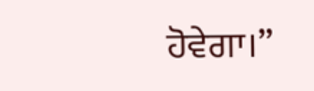ਹੋਵੇਗਾ।”